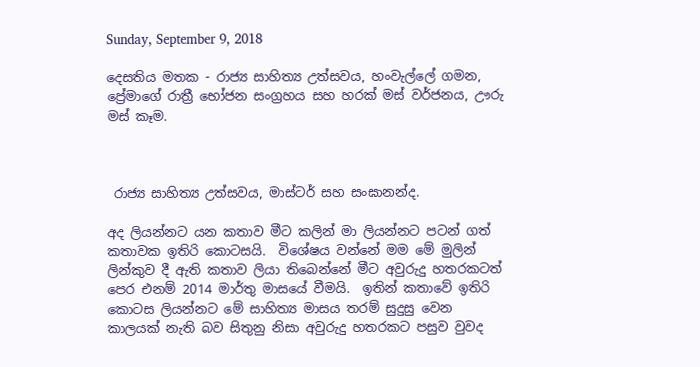Sunday, September 9, 2018

දෙසතිය මතක - රාජ්‍ය සාහිත්‍ය උත්සවය, හංවැල්ලේ ගමන, ප්‍රේමාගේ රාත්‍රී භෝජන සංග්‍රහය සහ හරක් මස් වර්ජනය, ඌරු මස් කෑම.



 රාජ්‍ය සාහිත්‍ය උත්සවය, මාස්ටර් සහ සංඝානන්ද.

අද ලියන්නට යන කතාව මීට කලින් මා ලියන්නට පටන් ගත් කතාවක ඉතිරි කොටසයි.  විශේෂය වන්නේ මම මේ මුලින් ලින්කුව දී ඇති කතාව ලියා තිබෙන්නේ මීට අවුරුදු හතරකටත් පෙර එනම් 2014 මාර්තු මාසයේ වීමයි.  ඉතින් කතාවේ ඉතිරි කොටස ලියන්නට මේ සාහිත්‍ය මාසය තරම් සුදුසු වෙන කාලයක් නැති බව සිතුනු නිසා අවුරුදු හතරකට පසුව වුවද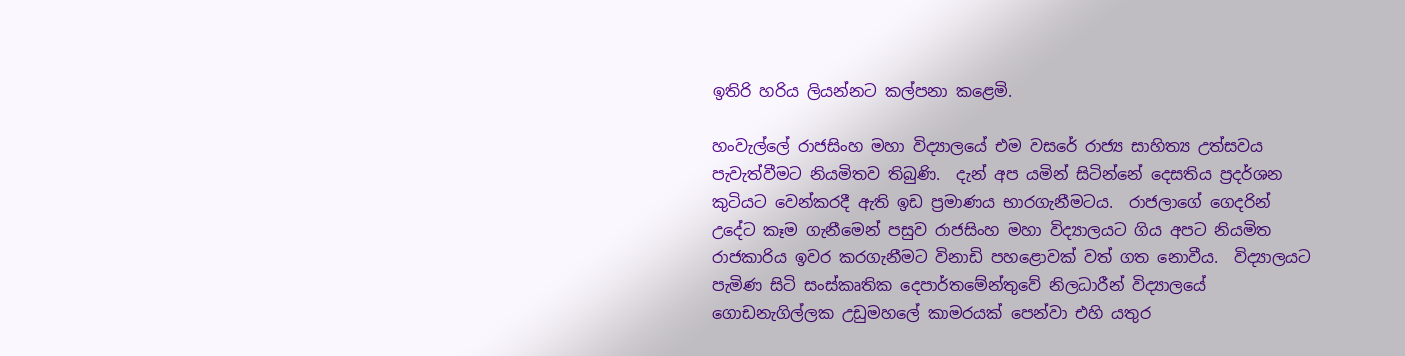ඉතිරි හරිය ලියන්නට කල්පනා කළෙමි.

හංවැල්ලේ රාජසිංහ මහා විද්‍යාලයේ එම වසරේ රාජ්‍ය සාහිත්‍ය උත්සවය පැවැත්වීමට නියමිතව තිබුණි.  දැන් අප යමින් සිටින්නේ දෙසතිය ප්‍රදර්ශන කුටියට වෙන්කරදී ඇති ඉඩ ප්‍රමාණය භාරගැනීමටය.  රාජලාගේ ගෙදරින් උදේට කෑම ගැනීමෙන් පසුව රාජසිංහ මහා විද්‍යාලයට ගිය අපට නියමිත රාජකාරිය ඉවර කරගැනීමට විනාඩි පහළොවක් වත් ගත නොවීය.  විද්‍යාලයට පැමිණ සිටි සංස්කෘතික දෙපාර්තමේන්තුවේ නිලධාරීන් විද්‍යාලයේ ගොඩනැගිල්ලක උඩුමහලේ කාමරයක් පෙන්වා එහි යතුර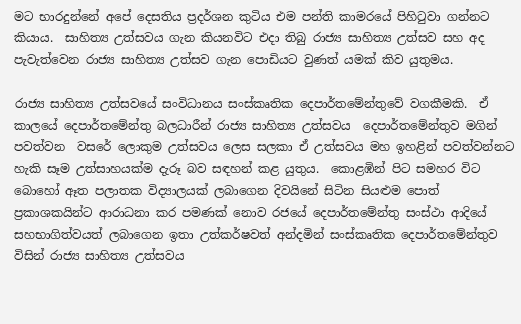මට භාරදුන්නේ අපේ දෙසතිය ප්‍රදර්ශන කුටිය එම පන්ති කාමරයේ පිහිටුවා ගන්නට කියාය.  සාහිත්‍ය උත්සවය ගැන කියනවිට එදා තිබු රාජ්‍ය සාහිත්‍ය උත්සව සහ අද පැවැත්වෙන රාජ්‍ය සාහිත්‍ය උත්සව ගැන පොඩියට වුණත් යමක් කිව යුතුමය.

රාජ්‍ය සාහිත්‍ය උත්සවයේ සංවිධානය සංස්කෘතික දෙපාර්තමේන්තුවේ වගකීමකි.  ඒ කාලයේ දෙපාර්තමේන්තු බලධාරීන් රාජ්‍ය සාහිත්‍ය උත්සවය  දෙපාර්තමේන්තුව මගින් පවත්වන  වසරේ ලොකුම උත්සවය ලෙස සලකා ඒ උත්සවය මහ ඉහළින් පවත්වන්නට හැකි සෑම උත්සාහයක්ම දැරූ බව සඳහන් කළ යුතුය.  කොළඹින් පිට සමහර විට බොහෝ ඈත පලාතක විද්‍යාලයක් ලබාගෙන දිවයිනේ සිටින සියළුම පොත් ප්‍රකාශකයින්ට ආරාධනා කර පමණක් නොව රජයේ දෙපාර්තමේන්තු සංස්ථා ආදියේ සහභාගිත්වයත් ලබාගෙන ඉතා උත්කර්ෂවත් අන්දමින් සංස්කෘතික දෙපාර්තමේන්තුව විසින් රාජ්‍ය සාහිත්‍ය උත්සවය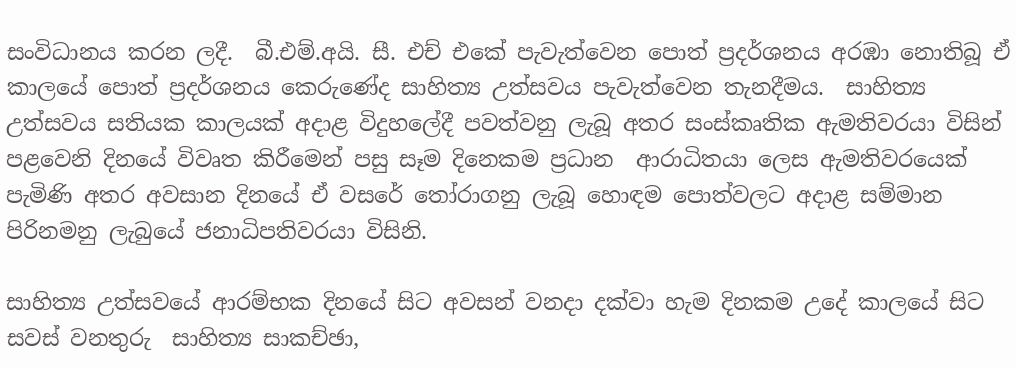සංවිධානය කරන ලදී.  බී.එම්.අයි. සී. එච් එකේ පැවැත්වෙන පොත් ප්‍රදර්ශනය අරඹා නොතිබූ ඒ කාලයේ පොත් ප්‍රදර්ශනය කෙරුණේද සාහිත්‍ය උත්සවය පැවැත්වෙන තැනදීමය.  සාහිත්‍ය උත්සවය සතියක කාලයක් අදාළ විදුහලේදී පවත්වනු ලැබූ අතර සංස්කෘතික ඇමතිවරයා විසින් පළවෙනි දිනයේ විවෘත කිරීමෙන් පසු සෑම දිනෙකම ප්‍රධාන  ආරාධිතයා ලෙස ඇමතිවරයෙක් පැමිණි අතර අවසාන දිනයේ ඒ වසරේ තෝරාගනු ලැබූ හොඳම පොත්වලට අදාළ සම්මාන පිරිනමනු ලැබුයේ ජනාධිපතිවරයා විසිනි.

සාහිත්‍ය උත්සවයේ ආරම්භක දිනයේ සිට අවසන් වනදා දක්වා හැම දිනකම උදේ කාලයේ සිට සවස් වනතුරු  සාහිත්‍ය සාකච්ඡා,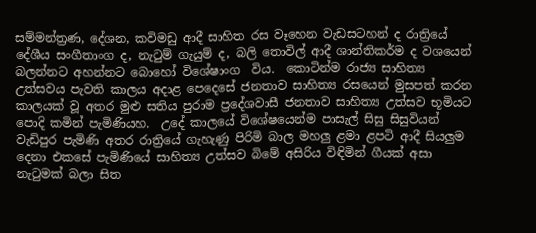සම්මන්ත්‍රණ, දේශන, කවිමඩු ආදී සාහිත රස වෑහෙන වැඩසටහන් ද රාත්‍රියේ දේශීය සංගීතාංග ද, නැටුම් ගැයුම් ද, බලි තොවිල් ආදී ශාන්තිකර්ම ද වශයෙන් බලන්නට අහන්නට බොහෝ විශේෂාංග  විය.  කොටින්ම රාජ්‍ය සාහිත්‍ය උත්සවය පැවති කාලය අදාළ පෙදෙසේ ජනතාව සාහිත්‍ය රසයෙන් මුසපත් කරන කාලයක් වූ අතර මුළු සතිය පුරාම ප්‍රදේශවාසී ජනතාව සාහිත්‍ය උත්සව භූමියට පොදි කමින් පැමිණියහ.  උදේ කාලයේ විශේෂයෙන්ම පාසැල් සිසු සිසුවියන් වැඩිපුර පැමිණි අතර රාත්‍රියේ ගැහැණු පිරිමි බාල මහලු ළමා ළපටි ආදී සියලුම දෙනා එකසේ පැමිණියේ සාහිත්‍ය උත්සව බිමේ අසිරිය විඳිමින් ගීයක් අසා නැටුමක් බලා සිත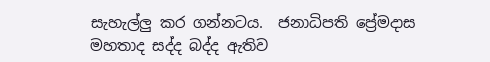සැහැල්ලු කර ගන්නටය.  ජනාධිපති ප්‍රේමදාස මහතාද සද්ද බද්ද ඇතිව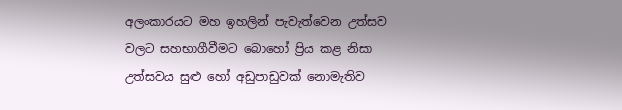අලංකාරයට මහ ඉහලින් පැවැත්වෙන උත්සව වලට සහභාගීවීමට බොහෝ ප්‍රිය කළ නිසා උත්සවය සුළු හෝ අඩුපාඩුවක් නොමැතිව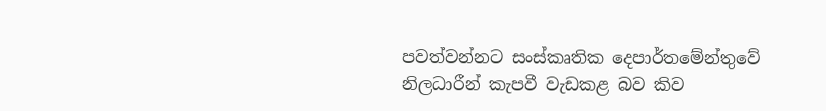පවත්වන්නට සංස්කෘතික දෙපාර්තමේන්තුවේ නිලධාරීන් කැපවී වැඩකළ බව කිව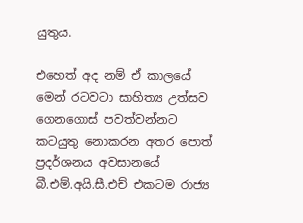යුතුය.

එහෙත් අද නම් ඒ කාලයේ මෙන් රටවටා සාහිත්‍ය උත්සව ගෙනගොස් පවත්වන්නට කටයුතු නොකරන අතර පොත් ප්‍රදර්ශනය අවසානයේ බී.එම්.අයි.සී.එච් එකටම රාජ්‍ය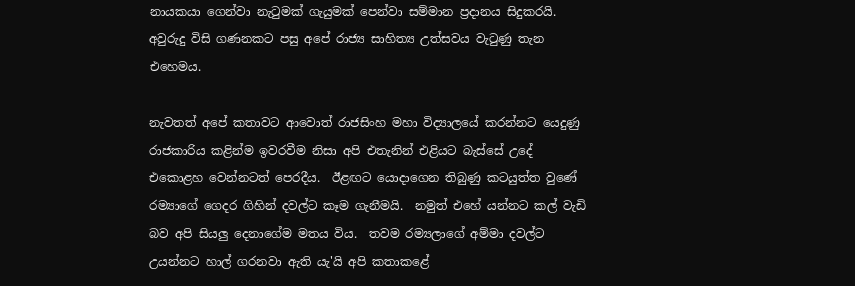නායකයා ගෙන්වා නැටුමක් ගැයුමක් පෙන්වා සම්මාන ප්‍රදානය සිදුකරයි.   අවුරුදු විසි ගණනකට පසු අපේ රාජ්‍ය සාහිත්‍ය උත්සවය වැටුණු තැන එහෙමය.

නැවතත් අපේ කතාවට ආවොත් රාජසිංහ මහා විද්‍යාලයේ කරන්නට යෙදුණු රාජකාරිය කළින්ම ඉවරවීම නිසා අපි එතැනින් එළියට බැස්සේ උදේ එකොළහ වෙන්නටත් පෙරදීය.  ඊළඟට යොදාගෙන තිබුණු කටයුත්ත වුණේ රම්‍යාගේ ගෙදර ගිහින් දවල්ට කෑම ගැනීමයි.  නමුත් එහේ යන්නට කල් වැඩි බව අපි සියලු දෙනාගේම මතය විය.  තවම රම්‍යලාගේ අම්මා දවල්ට උයන්නට හාල් ගරනවා ඇති යැ'යි අපි කතාකළේ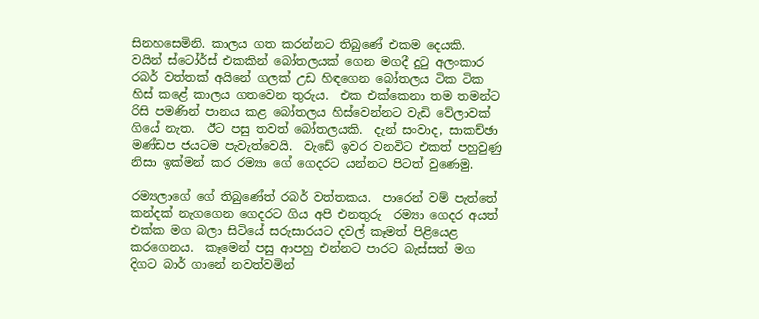සිනහසෙමිනි. කාලය ගත කරන්නට තිබුණේ එකම දෙයකි.  වයින් ස්ටෝර්ස් එකකින් බෝතලයක් ගෙන මගදී දුටු අලංකාර රබර් වත්තක් අයිනේ ගලක් උඩ හිඳගෙන බෝතලය ටික ටික හිස් කළේ කාලය ගතවෙන තුරුය.  එක එක්කෙනා තම තමන්ට රිසි පමණින් පානය කළ බෝතලය හිස්වෙන්නට වැඩි වේලාවක් ගියේ නැත.  ඊට පසු තවත් බෝතලයකි.  දැන් සංවාද, සාකච්ඡා මණ්ඩප ජයටම පැවැත්වෙයි.  වැඩේ ඉවර වනවිට එකත් පහුවුණු නිසා ඉක්මන් කර රම්‍යා ගේ ගෙදරට යන්නට පිටත් වුණෙමු.

රම්‍යලාගේ ගේ තිබුණේත් රබර් වත්තකය.  පාරෙන් වම් පැත්තේ කන්දක් නැගගෙන ගෙදරට ගිය අපි එනතුරු  රම්‍යා ගෙදර අයත් එක්ක මග බලා සිටියේ සරුසාරයට දවල් කෑමත් පිළියෙළ කරගෙනය.  කෑමෙන් පසු ආපහු එන්නට පාරට බැස්සත් මග දිගට බාර් ගානේ නවත්වමින්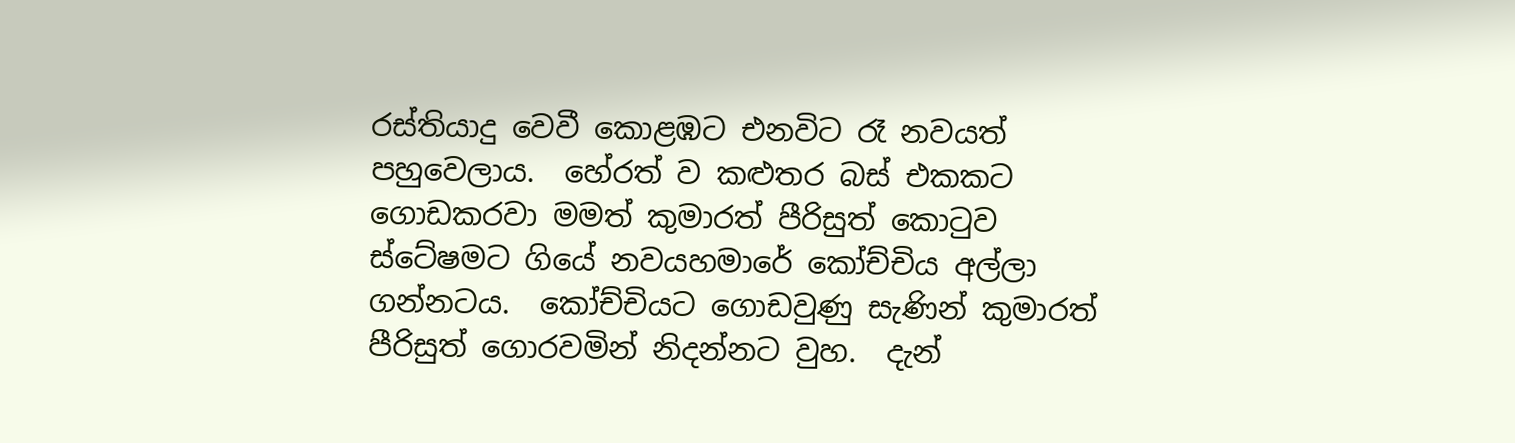රස්තියාදු වෙවී කොළඹට එනවිට රෑ නවයත් පහුවෙලාය.  හේරත් ව කළුතර බස් එකකට ගොඩකරවා මමත් කුමාරත් පීරිසුත් කොටුව ස්ටේෂමට ගියේ නවයහමාරේ කෝච්චිය අල්ලා ගන්නටය.  කෝච්චියට ගොඩවුණු සැණින් කුමාරත් පීරිසුත් ගොරවමින් නිදන්නට වුහ.  දැන්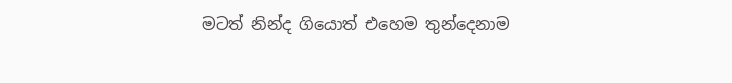මටත් නින්ද ගියොත් එහෙම තුන්දෙනාම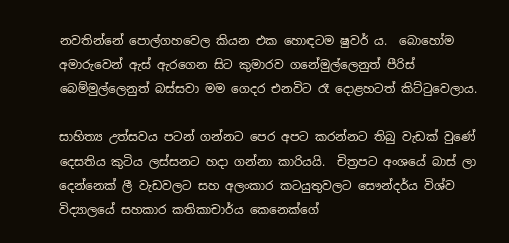නවතින්නේ පොල්ගහවෙල කියන එක හොඳටම ෂුවර් ය.  බොහෝම අමාරුවෙන් ඇස් ඇරගෙන සිට කුමාරව ගනේමුල්ලෙනුත් පීරිස් බෙම්මුල්ලෙනුත් බස්සවා මම ගෙදර එනවිට රෑ දොළහටත් කිට්ටුවෙලාය.

සාහිත්‍ය උත්සවය පටන් ගන්නට පෙර අපට කරන්නට තිබු වැඩක් වුණේ දෙසතිය කුටිය ලස්සනට හදා ගන්නා කාරියයි.  චිත්‍රපට අංශයේ බාස් ලා දෙන්නෙක් ලී වැඩවලට සහ අලංකාර කටයුතුවලට සෞන්දර්ය විශ්ව විද්‍යාලයේ සහකාර කතිකාචාර්ය කෙනෙක්ගේ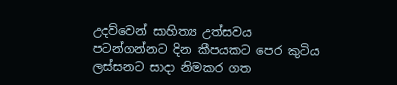උදව්වෙන් සාහිත්‍ය උත්සවය පටන්ගන්නට දින කීපයකට පෙර කුටිය ලස්සනට සාදා නිමකර ගත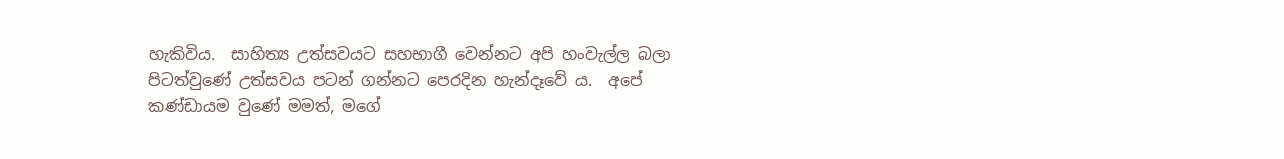හැකිවිය.  සාහිත්‍ය උත්සවයට සහභාගී වෙන්නට අපි හංවැල්ල බලා පිටත්වුණේ උත්සවය පටන් ගන්නට පෙරදින හැන්දෑවේ ය.  අපේ කණ්ඩායම වුණේ මමත්, මගේ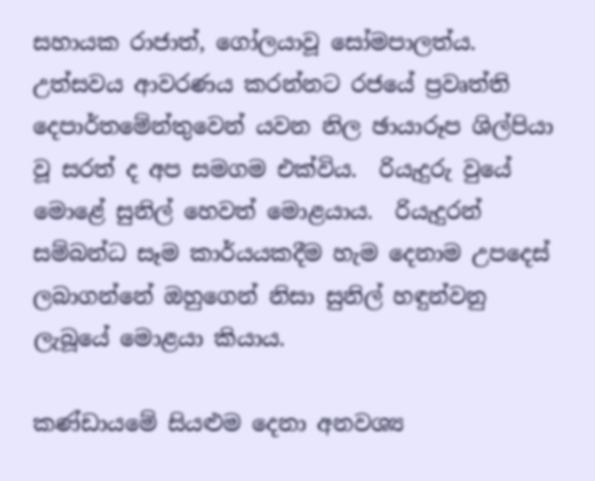සහායක රාජාත්, ගෝලයාවූ සෝමපාලත්ය. උත්සවය ආවරණය කරන්නට රජයේ ප්‍රවෘත්ති දෙපාර්තමේන්තුවෙන් යවන නිල ඡායාරූප ශිල්පියා වූ සරත් ද අප සමගම එක්විය.  රියැදුරු වුයේ මොළේ සුනිල් හෙවත් මොළයාය.  රියැදුරන් සම්බන්ධ සෑම කාර්යයකදීම හැම දෙනාම උපදෙස් ලබාගන්නේ ඔහුගෙන් නිසා සුනිල් හඳුන්වනු ලැබූයේ මොළයා කියාය.

කණ්ඩායමේ සියළුම දෙනා අනවශ්‍ය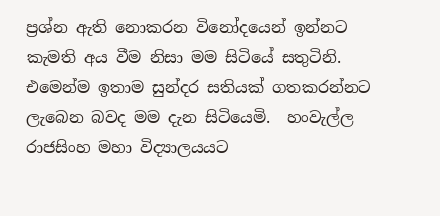ප්‍රශ්න ඇති නොකරන විනෝදයෙන් ඉන්නට කැමති අය වීම නිසා මම සිටියේ සතුටිනි.  එමෙන්ම ඉතාම සුන්දර සතියක් ගතකරන්නට ලැබෙන බවද මම දැන සිටියෙමි.  හංවැල්ල රාජසිංහ මහා විද්‍යාලයයට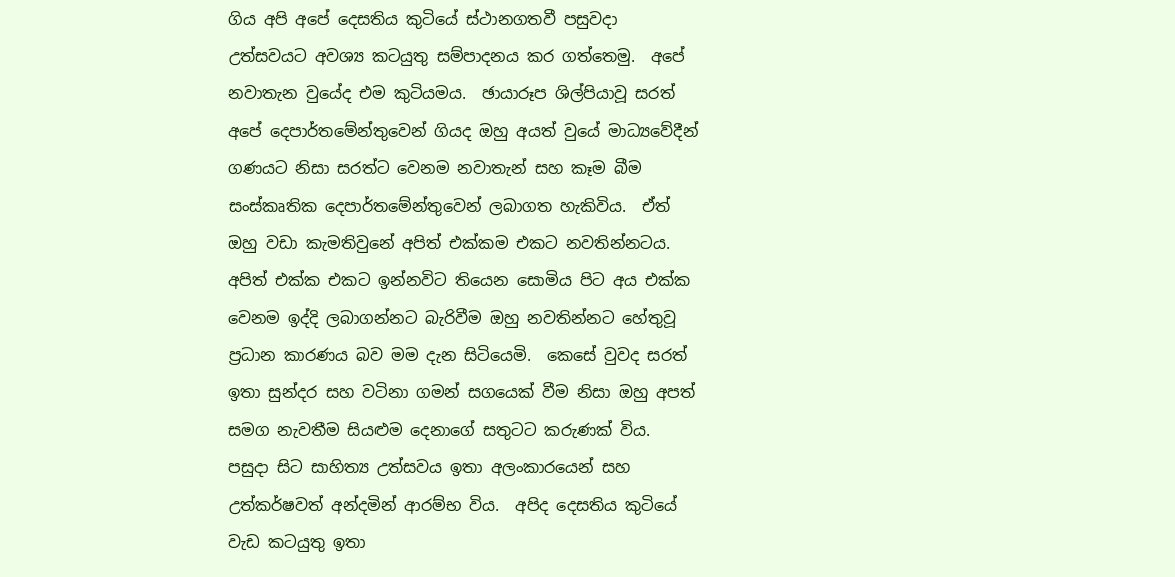ගිය අපි අපේ දෙසතිය කුටියේ ස්ථානගතවී පසුවදා උත්සවයට අවශ්‍ය කටයුතු සම්පාදනය කර ගත්තෙමු.  අපේ නවාතැන වුයේද එම කුටියමය.  ඡායාරූප ශිල්පියාවූ සරත් අපේ දෙපාර්තමේන්තුවෙන් ගියද ඔහු අයත් වුයේ මාධ්‍යවේදීන් ගණයට නිසා සරත්ට වෙනම නවාතැන් සහ කෑම බීම සංස්කෘතික දෙපාර්තමේන්තුවෙන් ලබාගත හැකිවිය.  ඒත් ඔහු වඩා කැමතිවුනේ අපිත් එක්කම එකට නවතින්නටය.  අපිත් එක්ක එකට ඉන්නවිට තියෙන සොමිය පිට අය එක්ක වෙනම ඉද්දි ලබාගන්නට බැරිවීම ඔහු නවතින්නට හේතුවූ ප්‍රධාන කාරණය බව මම දැන සිටියෙමි.  කෙසේ වුවද සරත් ඉතා සුන්දර සහ වටිනා ගමන් සගයෙක් වීම නිසා ඔහු අපත් සමග නැවතීම සියළුම දෙනාගේ සතුටට කරුණක් විය.  පසුදා සිට සාහිත්‍ය උත්සවය ඉතා අලංකාරයෙන් සහ උත්කර්ෂවත් අන්දමින් ආරම්භ විය.  අපිද දෙසතිය කුටියේ වැඩ කටයුතු ඉතා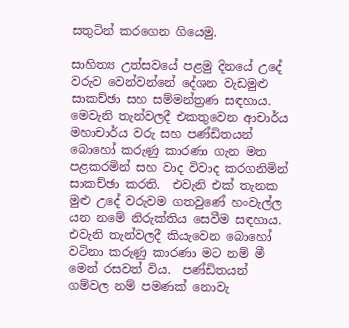සතුටින් කරගෙන ගියෙමු.

සාහිත්‍ය උත්සවයේ පළමු දිනයේ උදේ වරුව වෙන්වන්නේ දේශන වැඩමුළු සාකච්ඡා සහ සම්මන්ත්‍රණ සඳහාය.  මෙවැනි තැන්වලදී එකතුවෙන ආචාර්ය මහාචාර්ය වරු සහ පණ්ඩිතයන් බොහෝ කරුණු කාරණා ගැන මත පළකරමින් සහ වාද විවාද කරගනිමින් සාකච්ඡා කරති.  එවැනි එක් තැනක මුළු උදේ වරුවම ගතවුණේ හංවැල්ල යන නමේ නිරුක්තිය සෙවීම සඳහාය.  එවැනි තැන්වලදී කියැවෙන බොහෝ වටිනා කරුණු කාරණා මට නම් මී මෙන් රසවත් විය.  පණ්ඩිතයන් ගම්වල නම් පමණක් නොවැ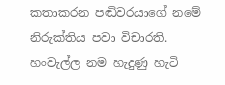කතාකරන පඬිවරයාගේ නමේ නිරුක්තිය පවා විචාරති.  හංවැල්ල නම හැදුණු හැටි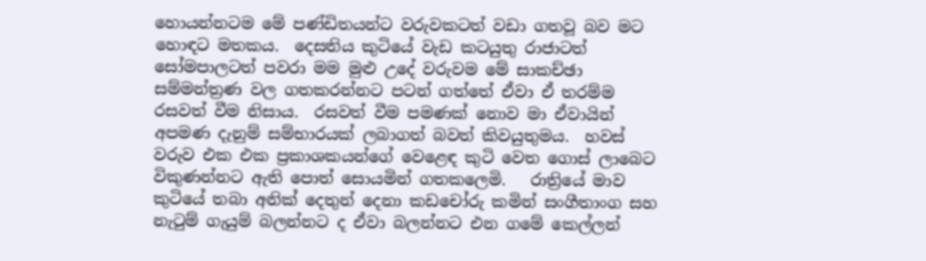හොයන්නටම මේ පණ්ඩිතයන්ට වරුවකටත් වඩා ගතවූ බව මට හොඳට මතකය.  දෙසතිය කුටියේ වැඩ කටයුතු රාජාටත් සෝමපාලටත් පවරා මම මුළු උදේ වරුවම මේ සාකච්ඡා සම්මන්ත්‍රණ වල ගතකරන්නට පටන් ගත්තේ ඒවා ඒ තරම්ම රසවත් වීම නිසාය.  රසවත් වීම පමණක් නොව මා ඒවායින් අපමණ දැනුම් සම්භාරයක් ලබාගත් බවත් කිවයුතුමය.  හවස් වරුව එක එක ප්‍රකාශකයන්ගේ වෙළෙඳ කුටි වෙත ගොස් ලාබෙට විකුණන්නට ඇති පොත් සොයමින් ගතකලෙමි.   රාත්‍රියේ මාව කුටියේ තබා අනික් දෙතුන් දෙනා කඩචෝරු කමින් සංගීතාංග සහ නැටුම් ගැයුම් බලන්නට ද ඒවා බලන්නට එන ගමේ කෙල්ලන්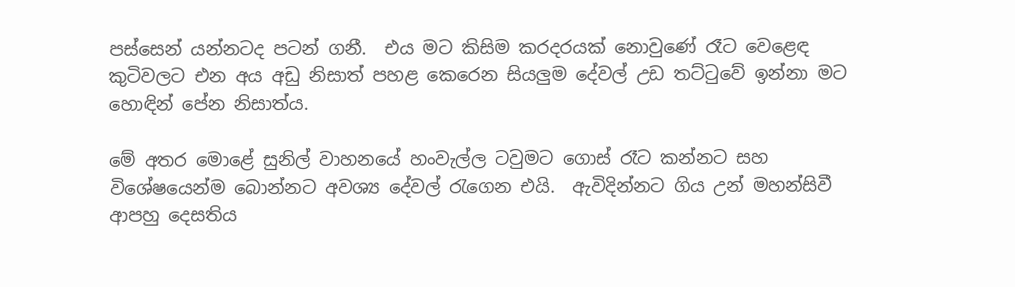පස්සෙන් යන්නටද පටන් ගනී.  එය මට කිසිම කරදරයක් නොවුණේ රෑට වෙළෙඳ කුටිවලට එන අය අඩු නිසාත් පහළ කෙරෙන සියලුම දේවල් උඩ තට්ටුවේ ඉන්නා මට හොඳින් පේන නිසාත්ය.

මේ අතර මොළේ සුනිල් වාහනයේ හංවැල්ල ටවුමට ගොස් රෑට කන්නට සහ විශේෂයෙන්ම බොන්නට අවශ්‍ය දේවල් රැගෙන එයි.  ඇවිදින්නට ගිය උන් මහන්සිවී ආපහු දෙසතිය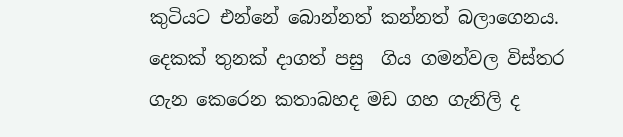කුටියට එන්නේ බොන්නත් කන්නත් බලාගෙනය.  දෙකක් තුනක් දාගත් පසු  ගිය ගමන්වල විස්තර ගැන කෙරෙන කතාබහද මඩ ගහ ගැනිලි ද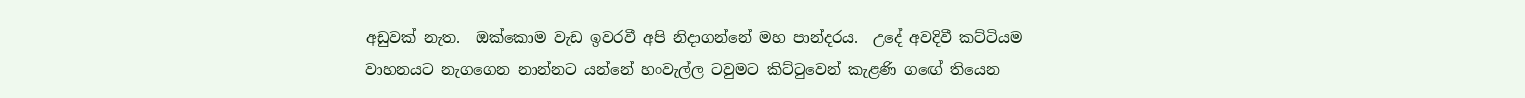අඩුවක් නැත.  ඔක්කොම වැඩ ඉවරවී අපි නිදාගන්නේ මහ පාන්දරය.  උදේ අවදිවී කට්ටියම වාහනයට නැගගෙන නාන්නට යන්නේ හංවැල්ල ටවුමට කිට්ටුවෙන් කැළණි ගඟේ තියෙන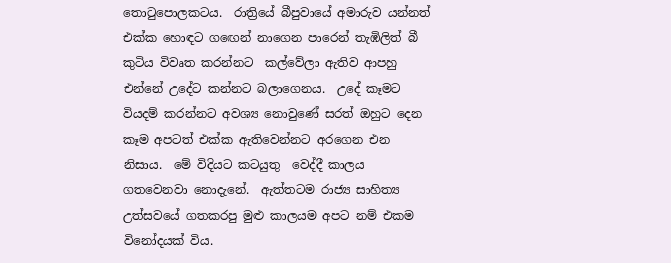තොටුපොලකටය.  රාත්‍රියේ බීපුවායේ අමාරුව යන්නත් එක්ක හොඳට ගඟෙන් නාගෙන පාරෙන් තැඹිලිත් බී කුටිය විවෘත කරන්නට  කල්වේලා ඇතිව ආපහු එන්නේ උදේට කන්නට බලාගෙනය.  උදේ කෑමට වියදම් කරන්නට අවශ්‍ය නොවුණේ සරත් ඔහුට දෙන කෑම අපටත් එක්ක ඇතිවෙන්නට අරගෙන එන නිසාය.  මේ විදියට කටයුතු  වෙද්දී කාලය ගතවෙනවා නොදැනේ.  ඇත්තටම රාජ්‍ය සාහිත්‍ය උත්සවයේ ගතකරපු මුළු කාලයම අපට නම් එකම විනෝදයක් විය.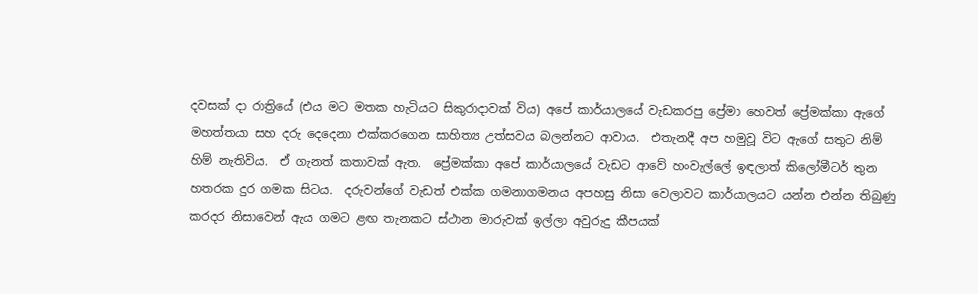දවසක් දා රාත්‍රියේ (එය මට මතක හැටියට සිකුරාදාවක් විය) අපේ කාර්යාලයේ වැඩකරපු ප්‍රේමා හෙවත් ප්‍රේමක්කා ඇගේ මහත්තයා සහ දරු දෙදෙනා එක්කරගෙන සාහිත්‍ය උත්සවය බලන්නට ආවාය.  එතැනදී අප හමුවූ විට ඇගේ සතුට නිම් හිම් නැතිවිය.  ඒ ගැනත් කතාවක් ඇත.  ප්‍රේමක්කා අපේ කාර්යාලයේ වැඩට ආවේ හංවැල්ලේ ඉඳලාත් කිලෝමීටර් තුන හතරක දුර ගමක සිටය.  දරුවන්ගේ වැඩත් එක්ක ගමනාගමනය අපහසු නිසා වෙලාවට කාර්යාලයට යන්න එන්න තිබුණු කරදර නිසාවෙන් ඇය ගමට ළඟ තැනකට ස්ථාන මාරුවක් ඉල්ලා අවුරුදු කීපයක්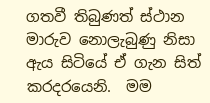ගතවී තිබුණත් ස්ථාන මාරුව නොලැබුණු නිසා ඇය සිටියේ ඒ ගැන සිත් කරදරයෙනි.  මම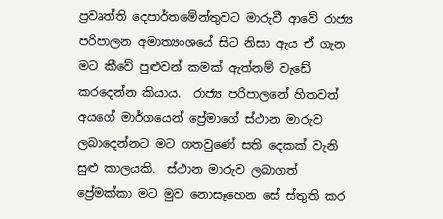ප්‍රවෘත්ති දෙපාර්තමේන්තුවට මාරුවී ආවේ රාජ්‍ය පරිපාලන අමාත්‍යංශයේ සිට නිසා ඇය ඒ ගැන මට කීවේ පුළුවන් කමක් ඇත්නම් වැඩේ කරදෙන්න කියාය.  රාජ්‍ය පරිපාලනේ හිතවත් අයගේ මාර්ගයෙන් ප්‍රේමාගේ ස්ථාන මාරුව ලබාදෙන්නට මට ගතවුණේ සති දෙකක් වැනි සුළු කාලයකි.  ස්ථාන මාරුව ලබාගත් ප්‍රේමක්කා මට මුව නොසෑහෙන සේ ස්තුති කර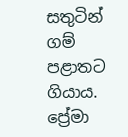සතුටින් ගම් පළාතට ගියාය.  ප්‍රේමා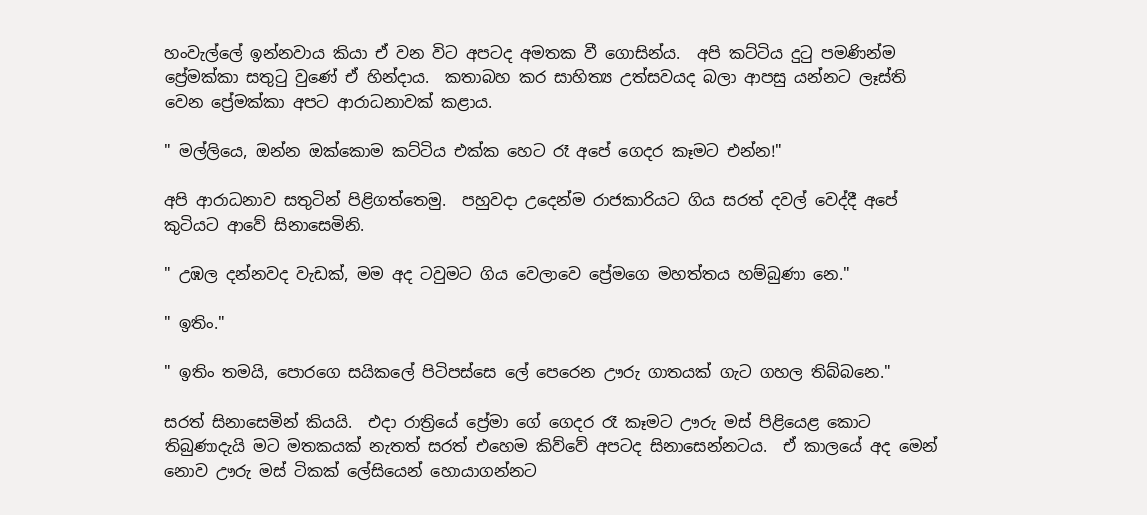හංවැල්ලේ ඉන්නවාය කියා ඒ වන විට අපටද අමතක වී ගොසින්ය.  අපි කට්ටිය දුටු පමණින්ම ප්‍රේමක්කා සතුටු වුණේ ඒ හින්දාය.  කතාබහ කර සාහිත්‍ය උත්සවයද බලා ආපසු යන්නට ලෑස්ති වෙන ප්‍රේමක්කා අපට ආරාධනාවක් කළාය.

" මල්ලියෙ, ඔන්න ඔක්කොම කට්ටිය එක්ක හෙට රෑ අපේ ගෙදර කෑමට එන්න!"

අපි ආරාධනාව සතුටින් පිළිගත්තෙමු.  පහුවදා උදෙන්ම රාජකාරියට ගිය සරත් දවල් වෙද්දී අපේ කුටියට ආවේ සිනාසෙමිනි.

" උඹල දන්නවද වැඩක්, මම අද ටවුමට ගිය වෙලාවෙ ප්‍රේමගෙ මහත්තය හම්බුණා නෙ."

" ඉතිං."

" ඉතිං තමයි, පොරගෙ සයිකලේ පිටිපස්සෙ ලේ පෙරෙන ඌරු ගාතයක් ගැට ගහල තිබ්බනෙ."

සරත් සිනාසෙමින් කියයි.  එදා රාත්‍රියේ ප්‍රේමා ගේ ගෙදර රෑ කෑමට ඌරු මස් පිළියෙළ කොට තිබුණාදැයි මට මතකයක් නැතත් සරත් එහෙම කිව්වේ අපටද සිනාසෙන්නටය.  ඒ කාලයේ අද මෙන් නොව ඌරු මස් ටිකක් ලේසියෙන් හොයාගන්නට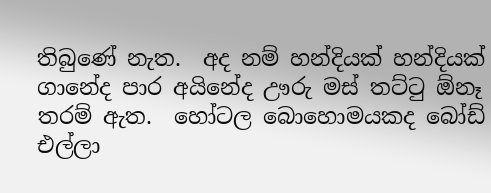තිබුණේ නැත.  අද නම් හන්දියක් හන්දියක් ගානේද පාර අයිනේද ඌරු මස් තට්ටු ඕනෑ තරම් ඇත.  හෝටල බොහොමයකද බෝඩ් එල්ලා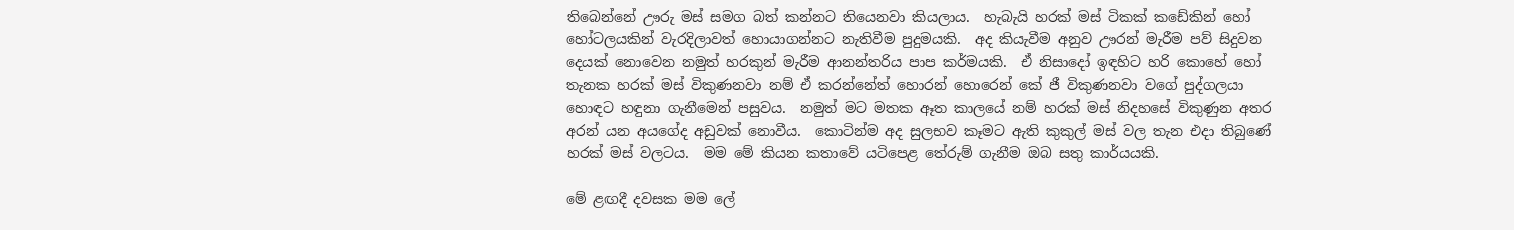තිබෙන්නේ ඌරු මස් සමග බත් කන්නට තියෙනවා කියලාය.  හැබැයි හරක් මස් ටිකක් කඩේකින් හෝ හෝටලයකින් වැරදිලාවත් හොයාගන්නට නැතිවීම පුදුමයකි.  අද කියැවීම අනුව ඌරන් මැරීම පව් සිදුවන දෙයක් නොවෙන නමුත් හරකුන් මැරීම ආනන්තරිය පාප කර්මයකි.  ඒ නිසාදෝ ඉඳහිට හරි කොහේ හෝ තැනක හරක් මස් විකුණනවා නම් ඒ කරන්නේත් හොරන් හොරෙන් කේ ජී විකුණනවා වගේ පුද්ගලයා හොඳට හඳුනා ගැනීමෙන් පසුවය.  නමුත් මට මතක ඈත කාලයේ නම් හරක් මස් නිදහසේ විකුණුන අතර අරන් යන අයගේද අඩුවක් නොවීය.  කොටින්ම අද සුලභව කෑමට ඇති කුකුල් මස් වල තැන එදා තිබුණේ හරක් මස් වලටය.  මම මේ කියන කතාවේ යටිපෙළ තේරුම් ගැනීම ඔබ සතු කාර්යයකි.

මේ ළඟදී දවසක මම ලේ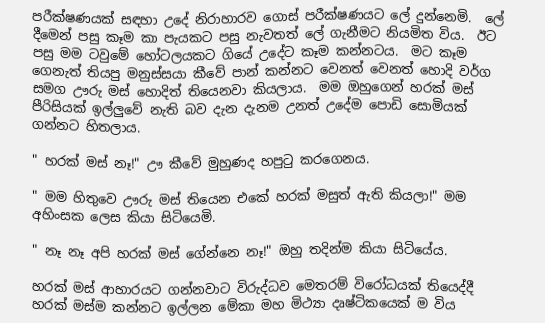පරීක්ෂණයක් සඳහා උදේ නිරාහාරව ගොස් පරීක්ෂණයට ලේ දුන්නෙමි.  ලේ දීමෙන් පසු කෑම කා පැයකට පසු නැවතත් ලේ ගැනීමට නියමිත විය.  ඊට පසු මම ටවුමේ හෝටලයකට ගියේ උදේට කෑම කන්නටය.  මට කෑම ගෙනැත් තියපු මනුස්සයා කීවේ පාන් කන්නට වෙනත් වෙනත් හොදි වර්ග සමග ඌරු මස් හොදිත් තියෙනවා කියලාය.  මම ඔහුගෙන් හරක් මස් පීරිසියක් ඉල්ලුවේ නැති බව දැන දැනම උනත් උදේම පොඩි සොමියක් ගන්නට හිතලාය.

" හරක් මස් නෑ!" ඌ කීවේ මුහුණද හපුටු කරගෙනය.

" මම හිතුවෙ ඌරු මස් තියෙන එකේ හරක් මසුත් ඇති කියලා!" මම අහිංසක ලෙස කියා සිටියෙමි.

" නෑ නෑ අපි හරක් මස් ගේන්නෙ නෑ!" ඔහු තදින්ම කියා සිටියේය.

හරක් මස් ආහාරයට ගන්නවාට විරුද්ධව මෙතරම් විරෝධයක් තියෙද්දී හරක් මස්ම කන්නට ඉල්ලන මේකා මහ මිථ්‍යා දෘෂ්ටිකයෙක් ම විය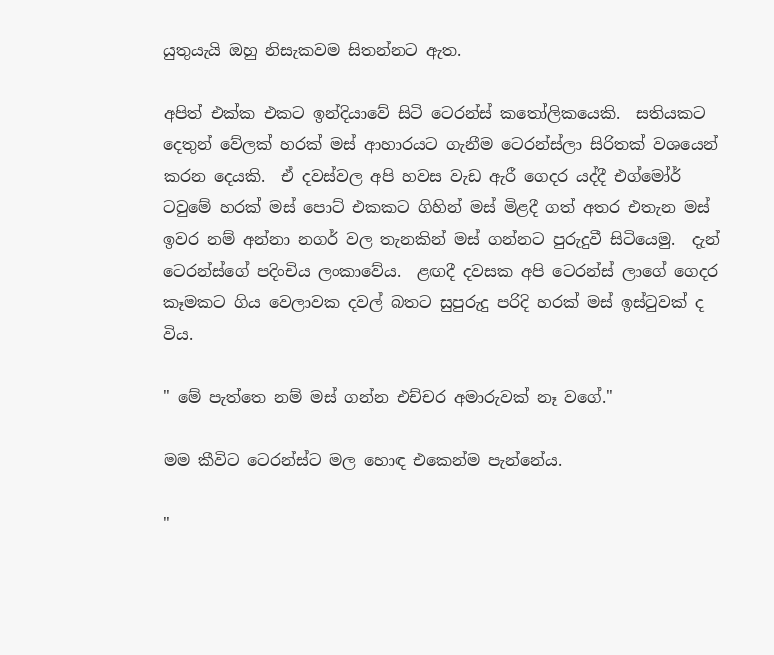යුතුයැයි ඔහු නිසැකවම සිතන්නට ඇත.

අපිත් එක්ක එකට ඉන්දියාවේ සිටි ටෙරන්ස් කතෝලිකයෙකි.  සතියකට දෙතුන් වේලක් හරක් මස් ආහාරයට ගැනීම ටෙරන්ස්ලා සිරිතක් වශයෙන් කරන දෙයකි.  ඒ දවස්වල අපි හවස වැඩ ඇරී ගෙදර යද්දී එග්මෝර් ටවුමේ හරක් මස් පොට් එකකට ගිහින් මස් මිළදී ගත් අතර එතැන මස් ඉවර නම් අන්නා නගර් වල තැනකින් මස් ගන්නට පුරුදුවී සිටියෙමු.  දැන් ටෙරන්ස්ගේ පදිංචිය ලංකාවේය.  ළඟදී දවසක අපි ටෙරන්ස් ලාගේ ගෙදර කෑමකට ගිය වෙලාවක දවල් බතට සුපුරුදු පරිදි හරක් මස් ඉස්ටුවක් ද විය.

" මේ පැත්තෙ නම් මස් ගන්න එච්චර අමාරුවක් නෑ වගේ."

මම කීවිට ටෙරන්ස්ට මල හොඳ එකෙන්ම පැන්නේය.

"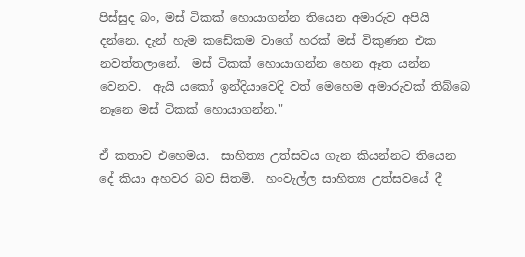පිස්සුද බං, මස් ටිකක් හොයාගන්න තියෙන අමාරුව අපියි දන්නෙ. දැන් හැම කඩේකම වාගේ හරක් මස් විකුණන එක නවත්තලානේ.  මස් ටිකක් හොයාගන්න හෙන ඈත යන්න වෙනව.  ඇයි යකෝ ඉන්දියාවෙදි වත් මෙහෙම අමාරුවක් තිබ්බෙ නෑනෙ මස් ටිකක් හොයාගන්න."

ඒ කතාව එහෙමය.  සාහිත්‍ය උත්සවය ගැන කියන්නට තියෙන දේ කියා අහවර බව සිතමි.  හංවැල්ල සාහිත්‍ය උත්සවයේ දී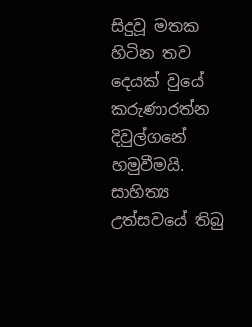සිදුවූ මතක හිටින තව දෙයක් වුයේ කරුණාරත්න දිවුල්ගනේ හමුවීමයි.  සාහිත්‍ය උත්සවයේ තිබු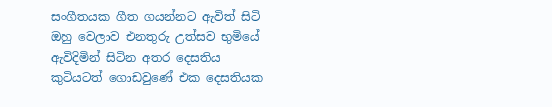සංගීතයක ගීත ගයන්නට ඇවිත් සිටි ඔහු වෙලාව එනතුරු උත්සව භුමියේ ඇවිදිමින් සිටින අතර දෙසතිය කුටියටත් ගොඩවුණේ එක දෙසතියක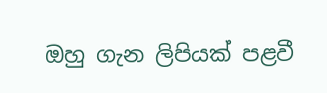ඔහු ගැන ලිපියක් පළවී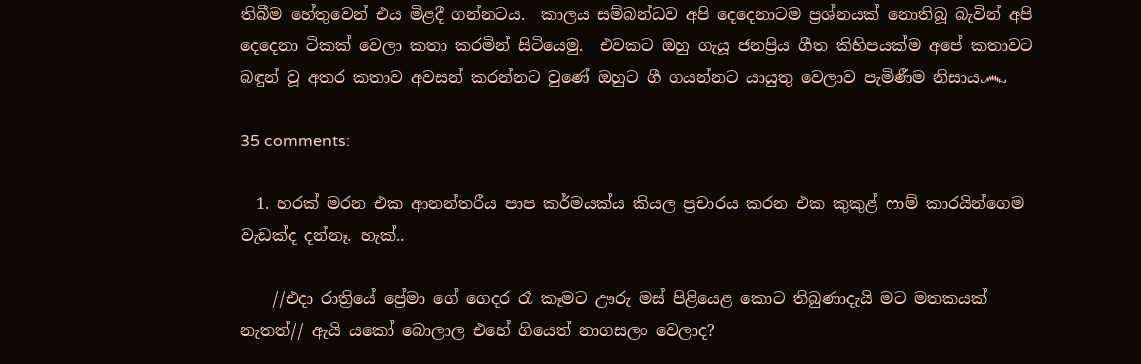තිබීම හේතුවෙන් එය මිළදී ගන්නටය.  කාලය සම්බන්ධව අපි දෙදෙනාටම ප්‍රශ්නයක් නොතිබූ බැවින් අපි දෙදෙනා ටිකක් වෙලා කතා කරමින් සිටියෙමු.  එවකට ඔහු ගැයූ ජනප්‍රිය ගීත කිහිපයක්ම අපේ කතාවට බඳුන් වූ අතර කතාව අවසන් කරන්නට වුණේ ඔහුට ගී ගයන්නට යායුතු වෙලාව පැමිණීම නිසාය෴

35 comments:

  1. හරක් මරන එක ආනන්තරීය පාප කර්මයක්ය කියල ප්‍රචාරය කරන එක කුකුළ් ෆාම් කාරයින්ගෙම වැඩක්ද දන්නෑ. හැක්..

    //එදා රාත්‍රියේ ප්‍රේමා ගේ ගෙදර රෑ කෑමට ඌරු මස් පිළියෙළ කොට තිබුණාදැයි මට මතකයක් නැතත්// ඇයි යකෝ බොලාල එහේ ගියෙත් නාගසලං වෙලාද?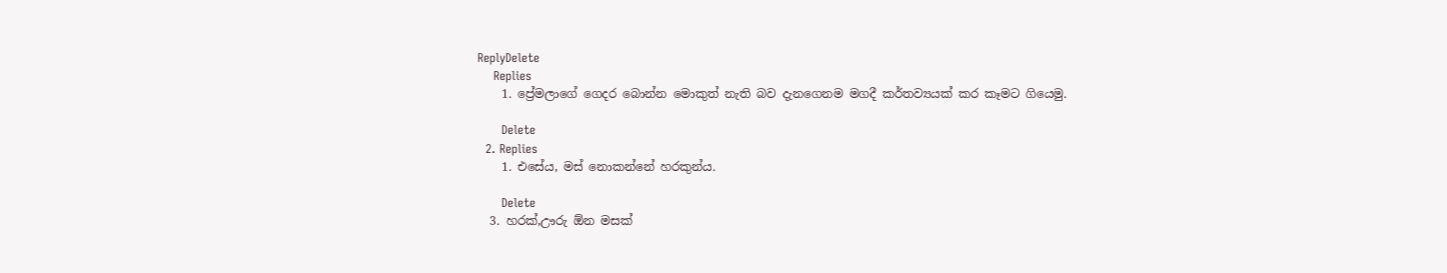ReplyDelete
    Replies
    1. ප්‍රේමලාගේ ගෙදර බොන්න මොකුත් නැති බව දැනගෙනම මගදී කර්තව්‍යයක් කර කෑමට ගියෙමු.

      Delete
  2. Replies
    1. එසේය, මස් නොකන්නේ හරකුන්ය.

      Delete
  3. හරක්,ඌරු ඕන මසක්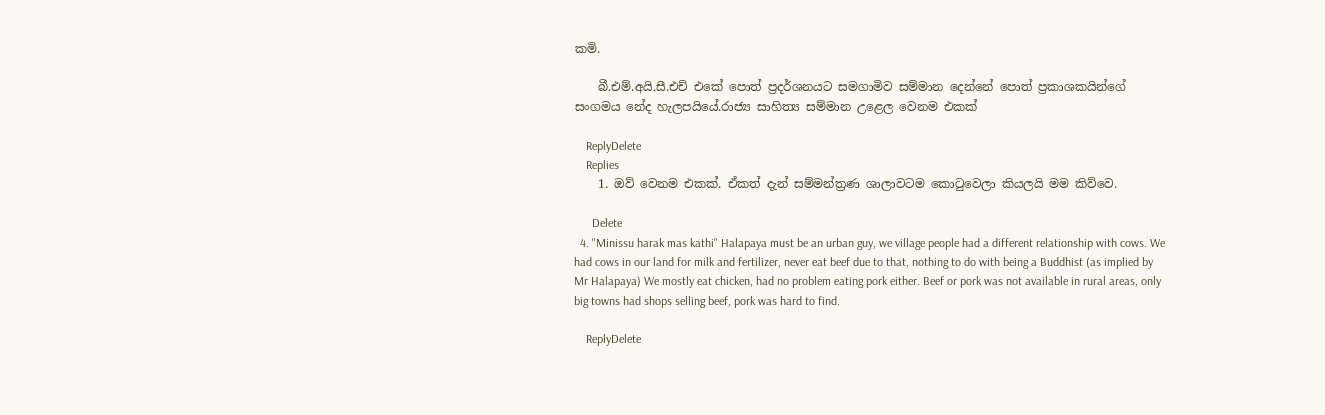කමි.

    බී.එම්.අයි.සී.එච් එකේ පොත් ප්‍රදර්ශනයට සමගාමිව සම්මාන දෙන්නේ පොත් ප්‍රකාශකයින්ගේ සංගමය නේද හැලපයියේ.රාජ්‍ය සාහිත්‍ය සම්මාන උළෙල වෙනම එකක්

    ReplyDelete
    Replies
    1. ඔව් වෙනම එකක්. ඒකත් දැන් සම්මන්ත්‍රණ ශාලාවටම කොටුවෙලා කියලයි මම කිව්වෙ.

      Delete
  4. "Minissu harak mas kathi" Halapaya must be an urban guy, we village people had a different relationship with cows. We had cows in our land for milk and fertilizer, never eat beef due to that, nothing to do with being a Buddhist (as implied by Mr Halapaya) We mostly eat chicken, had no problem eating pork either. Beef or pork was not available in rural areas, only big towns had shops selling beef, pork was hard to find.

    ReplyDelete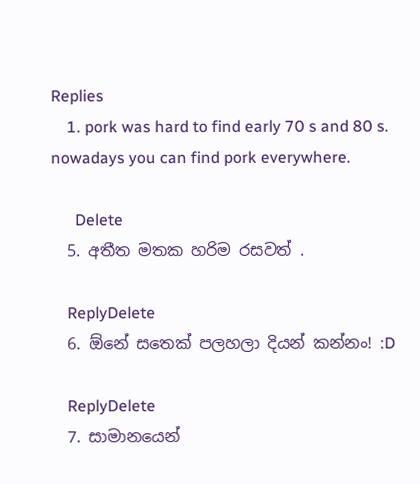Replies
    1. pork was hard to find early 70 s and 80 s. nowadays you can find pork everywhere.

      Delete
  5. අතීත මතක හරිම රසවත් .

    ReplyDelete
  6. ඕනේ සතෙක් පලහලා දියන් කන්නං! :D

    ReplyDelete
  7. සාමානයෙන්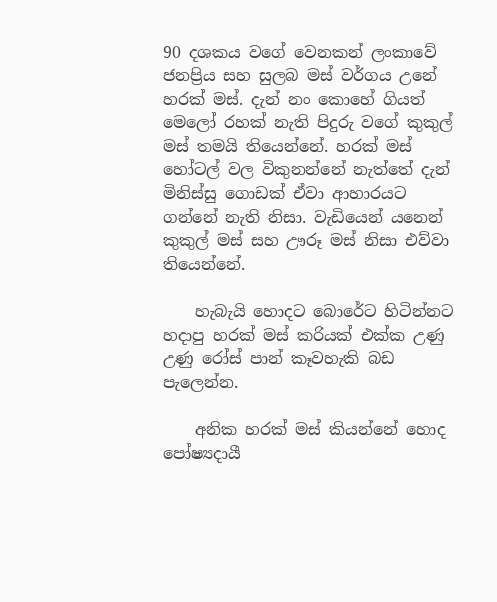90 දශකය වගේ වෙනකන් ලංකාවේ ජනප්‍රිය සහ සුලබ මස් වර්ගය උනේ හරක් මස්. දැන් නං කොහේ ගියත් මෙලෝ රහක් නැති පිදුරු වගේ කුකුල් මස් තමයි තියෙන්නේ. හරක් මස් හෝටල් වල විකුනන්නේ නැත්තේ දැන් මිනිස්සු ගොඩක් ඒවා ආහාරයට ගන්නේ නැති නිසා. වැඩියෙන් යනෙන් කුකුල් මස් සහ ඌරූ මස් නිසා එව්වා තියෙන්නේ.

    හැබැයි හොදට බොරේට හිටින්නට හදාපු හරක් මස් කරියක් එක්ක උණු උණු රෝස් පාන් කෑවහැකි බඩ පැලෙන්න.

    අනික හරක් මස් කියන්නේ හොද පෝෂ්‍යදායී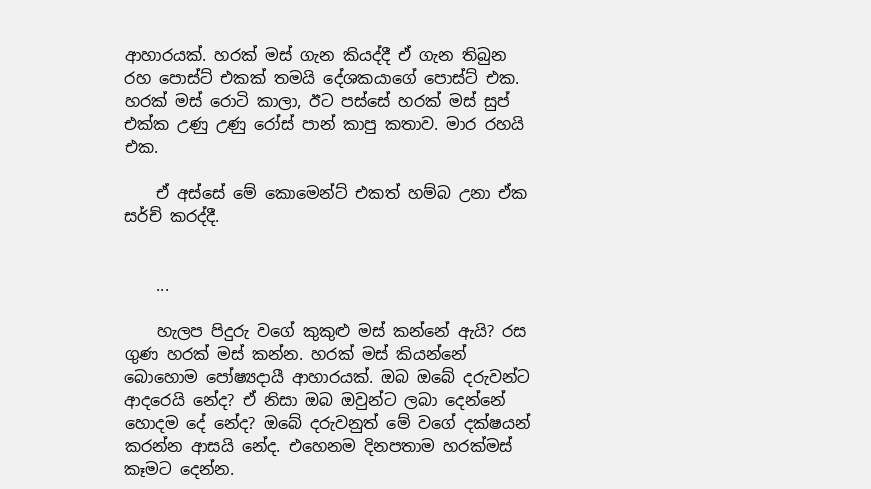ආහාරයක්. හරක් මස් ගැන කියද්දී ඒ ගැන තිබුන රහ පොස්ට් එකක් තමයි දේශකයාගේ පොස්ට් එක. හරක් මස් රොටි කාලා, ඊට පස්සේ හරක් මස් සුප් එක්ක උණු උණු රෝස් පාන් කාපු කතාව. මාර රහයි එක.

    ඒ අස්සේ මේ කොමෙන්ට් එකත් හම්බ උනා ඒක සර්ච් කරද්දී.


    ...

    හැලප පිදුරු වගේ කුකුළු මස් කන්නේ ඇයි? රස ගුණ හරක් මස් කන්න. හරක් මස් කියන්නේ බොහොම පෝෂ්‍යදායී ආහාරයක්. ඔබ ඔබේ දරුවන්ට ආදරෙයි නේද? ඒ නිසා ඔබ ඔවුන්ට ලබා දෙන්නේ හොදම දේ නේද? ඔබේ දරුවනුත් මේ වගේ දක්ෂයන් කරන්න ආසයි නේද. එහෙනම දිනපතාම හරක්මස් කෑමට දෙන්න.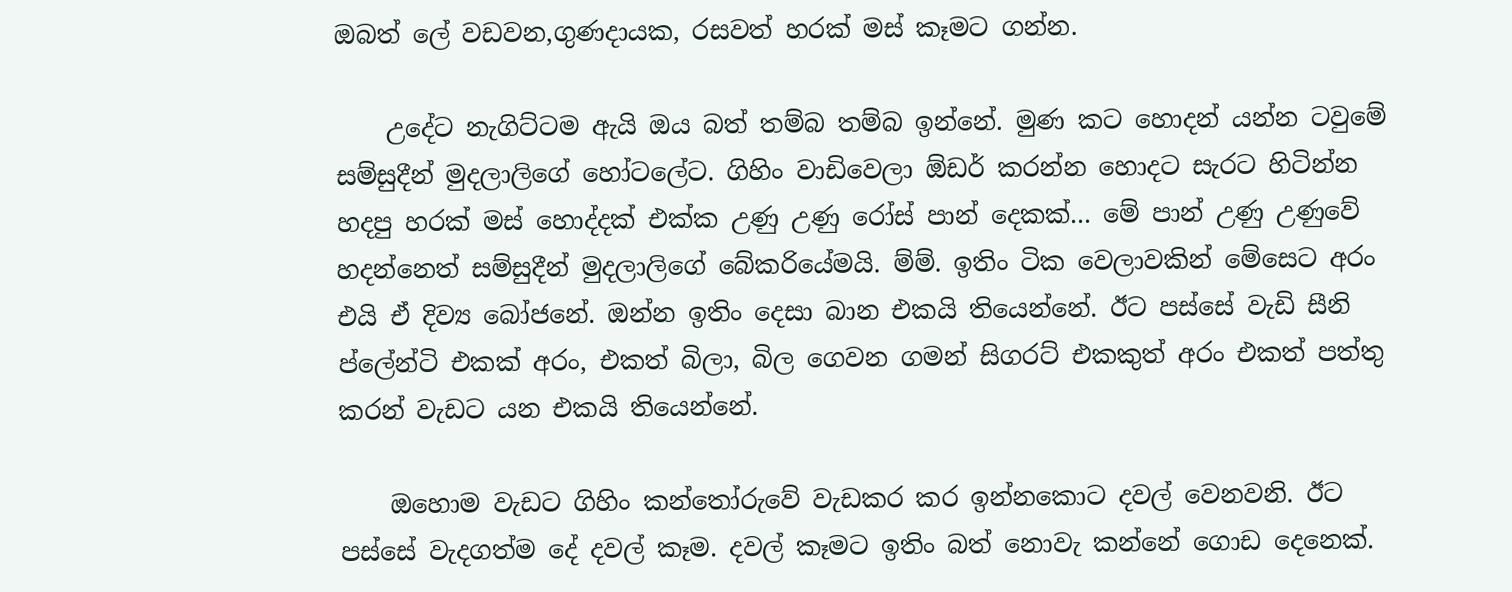ඔබත් ලේ වඩවන,ගුණදායක, රසවත් හරක් මස් කෑමට ගන්න.

    උදේට නැගිට්ටම ඇයි ඔය බත් තම්බ තම්බ ඉන්නේ. මුණ කට හොදන් යන්න ටවුමේ සම්සුදීන් මුදලාලිගේ හෝටලේට. ගිහිං වාඩිවෙලා ඕඩර් කරන්න හොදට සැරට හිටින්න හදපු හරක් මස් හොද්දක් එක්ක උණු උණු රෝස් පාන් දෙකක්... මේ පාන් උණු උණුවේ හදන්නෙත් සම්සුදීන් මුදලාලිගේ බේකරියේමයි. ම්ම්. ඉතිං ටික වෙලාවකින් මේසෙට අරං එයි ඒ දිව්‍ය බෝජනේ. ඔන්න ඉතිං දෙසා බාන එකයි තියෙන්නේ. ඊට පස්සේ වැඩි සීනි ප්ලේන්ටි එකක් අරං, එකත් බිලා, බිල ගෙවන ගමන් සිගරට් එකකුත් අරං එකත් පත්තු කරන් වැඩට යන එකයි තියෙන්නේ.

    ඔහොම වැඩට ගිහිං කන්තෝරුවේ වැඩකර කර ඉන්නකොට දවල් වෙනවනි. ඊට පස්සේ වැදගත්ම දේ දවල් කෑම. දවල් කෑමට ඉතිං බත් නොවැ කන්නේ ගොඩ දෙනෙක්.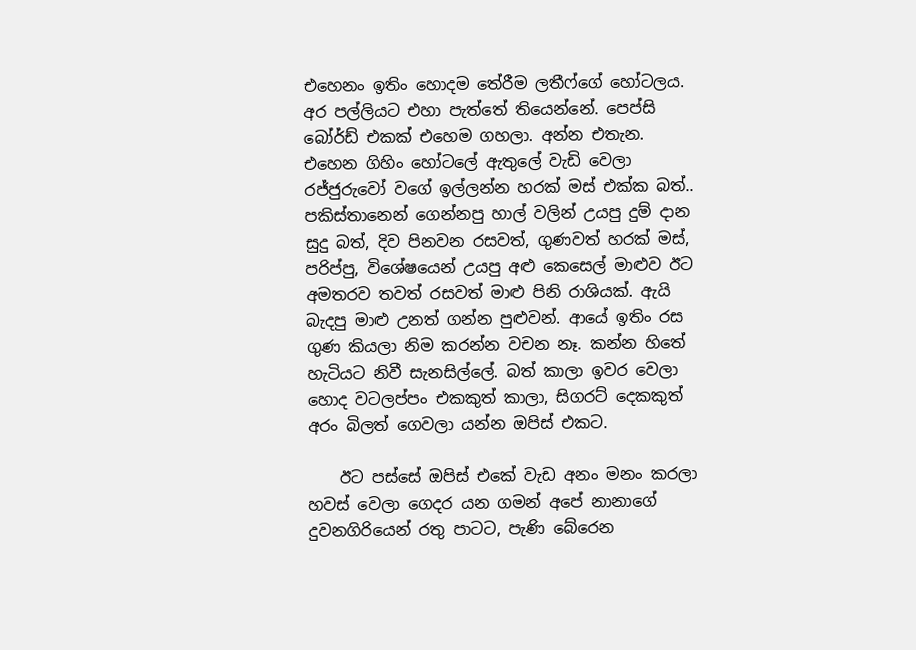එහෙනං ඉතිං හොදම තේරීම ලතීෆ්ගේ හෝටලය. අර පල්ලියට එහා පැත්තේ තියෙන්නේ. පෙප්සි බෝර්ඩ් එකක් එහෙම ගහලා. අන්න එතැන. එහෙන ගිහිං හෝටලේ ඇතුලේ වැඩි වෙලා රජ්ජුරුවෝ වගේ ඉල්ලන්න හරක් මස් එක්ක බත්.. පකිස්තානෙන් ගෙන්නපු හාල් වලින් උයපු දුම් දාන සුදු බත්, දිව පිනවන රසවත්, ගුණවත් හරක් මස්, පරිප්පු, විශේෂයෙන් උයපු අළු කෙසෙල් මාළුව ඊට අමතරව තවත් රසවත් මාළු පිනි රාශියක්. ඇයි බැදපු මාළු උනත් ගන්න පුළුවන්. ආයේ ඉතිං රස ගුණ කියලා නිම කරන්න වචන නෑ. කන්න හිතේ හැටියට නිවී සැනසිල්ලේ. බත් කාලා ඉවර වෙලා හොද වටලප්පං එකකුත් කාලා, සිගරට් දෙකකුත් අරං බිලත් ගෙවලා යන්න ඔපිස්‌ එකට.

    ඊට පස්සේ ඔපිස්‌ එකේ වැඩ අනං මනං කරලා හවස් වෙලා ගෙදර යන ගමන් අපේ නානාගේ දුවනගිරියෙන් රතු පාටට, පැණි බේරෙන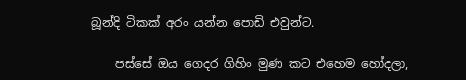බූන්දි ටිකක් අරං යන්න පොඩි එවුන්ට.

    පස්සේ ඔය ගෙදර ගිහිං මුණ කට එහෙම හෝදලා,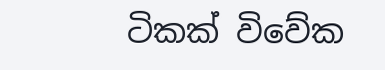ටිකක් විවේක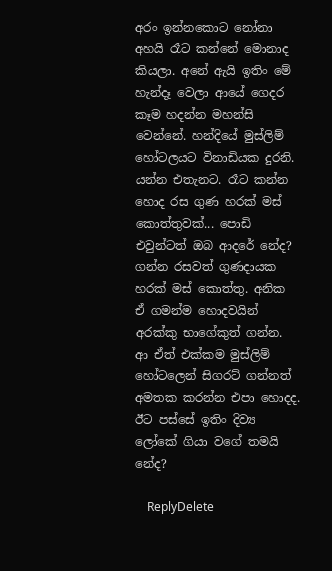අරං ඉන්නකොට නෝනා අහයි රෑට කන්නේ මොනාද කියලා. අනේ ඇයි ඉතිං මේ හැන්දෑ වෙලා ආයේ ගෙදර කෑම හදන්න මහන්සි වෙන්නේ. හන්දියේ මුස්ලිම් හෝටලයට විනාඩියක දුරනි. යන්න එතැනට. රෑට කන්න හොද රස ගුණ හරක් මස් කොත්තුවක්... පොඩි එවුන්ටත් ඔබ ආදරේ නේද? ගන්න රසවත් ගුණදායක හරක් මස් කොත්තු. අනික ඒ ගමන්ම හොදවයින් අරක්කු භාගේකුත් ගන්න. ආ ඒත් එක්කම මුස්ලිම් හෝටලෙන් සිගරට් ගන්නත් අමතක කරන්න එපා හොදද. ඊට පස්සේ ඉතිං දිව්‍ය ලෝකේ ගියා වගේ තමයි නේද?

    ReplyDelete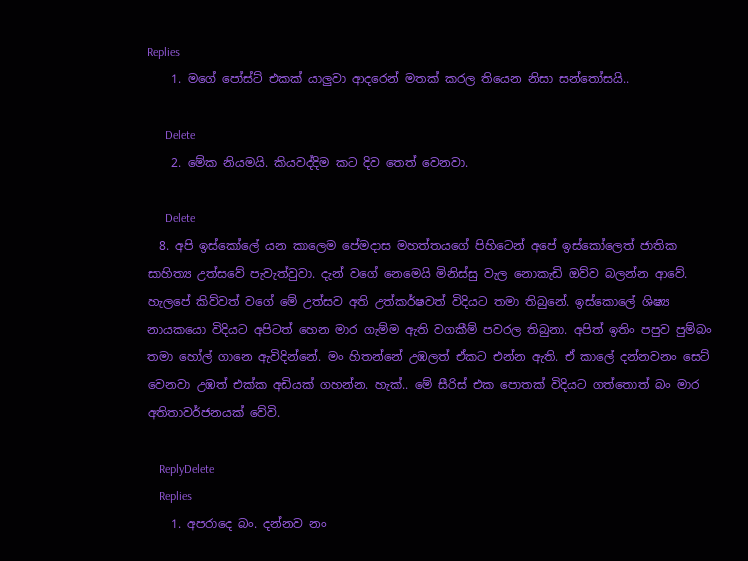Replies
    1. මගේ පෝස්ට් එකක් යාලුවා ආදරෙන් මතක් කරල තියෙන නිසා සන්තෝසයි..

      Delete
    2. මේක නියමයි. කියවද්දිම කට දිව තෙත් වෙනවා.

      Delete
  8. අපි ඉස්කෝලේ යන කාලෙම පේමදාස මහත්තයගේ පිහිටෙන් අපේ ඉස්කෝලෙත් ජාතික සාහිත්‍ය උත්සවේ පැවැත්වුවා. දැන් වගේ නෙමෙයි මිනිස්සු වැල නොකැඩි ඔව්ව බලන්න ආවේ. හැලපේ කිව්වත් වගේ මේ උත්සව අති උත්කර්ෂවත් විදියට තමා තිබුනේ. ඉස්කොලේ ශිෂ්‍ය නායකයො විදියට අපිටත් හෙන මාර ගැම්ම ඇති වගකීම් පවරල තිබුනා. අපිත් ඉතිං පපුව පුම්බං තමා හෝල් ගානෙ ඇවිදින්නේ. මං හිතන්නේ උඹලත් ඒකට එන්න ඇති. ඒ කාලේ දන්නවනං සෙට් වෙනවා උඹත් එක්ක අඩියක් ගහන්න. හැක්.. මේ සීරිස් එක පොතක් විදියට ගත්තොත් බං මාර අතිතාවර්ජනයක් වේවි.

    ReplyDelete
    Replies
    1. අපරාදෙ බං. දන්නව නං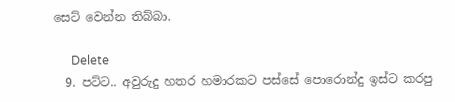සෙට් වෙන්න තිබ්බා.

      Delete
  9. පට්ට.. අවුරුදු හතර හමාරකට පස්සේ පොරොන්දු ඉස්ට කරපු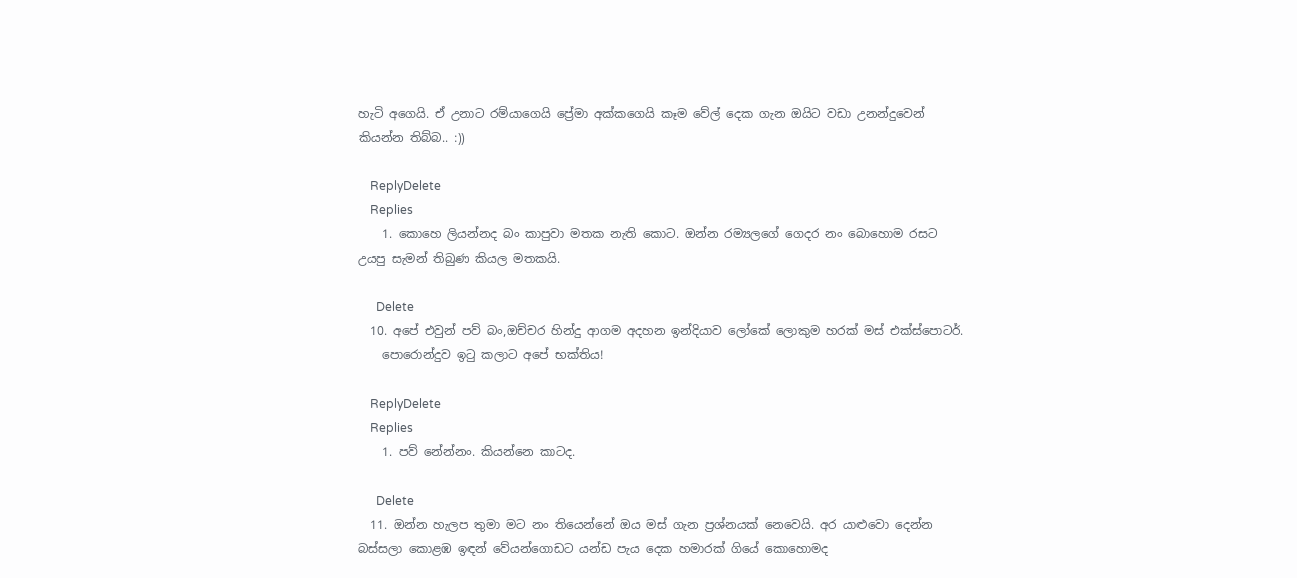හැටි අගෙයි. ඒ උනාට රම්යාගෙයි ප්‍රේමා අක්කගෙයි කෑම වේල් දෙක ගැන ඔයිට වඩා උනන්දුවෙන් කියන්න තිබ්බ.. :))

    ReplyDelete
    Replies
    1. කොහෙ ලියන්නද බං කාපුවා මතක නැති කොට. ඔන්න රම්‍යලගේ ගෙදර නං බොහොම රසට උයපු සැමන් තිබුණ කියල මතකයි.

      Delete
  10. අපේ එවුන් පව් බං,ඔච්චර හින්දු ආගම අදහන ඉන්දියාව ලෝකේ ලොකුම හරක් මස් එක්ස්පොටර්.
    පොරොන්දුව ඉටු කලාට අපේ භක්තිය!

    ReplyDelete
    Replies
    1. පව් නේන්නං. කියන්නෙ කාටද.

      Delete
  11. ඔන්න හැලප තුමා මට නං තියෙන්නේ ඔය මස් ගැන ප්‍රශ්නයක් නෙවෙයි. අර යාළුවො දෙන්න බස්සලා කොළඹ ඉඳන් වේයන්ගොඩට යන්ඩ පැය දෙක හමාරක් ගියේ කොහොමද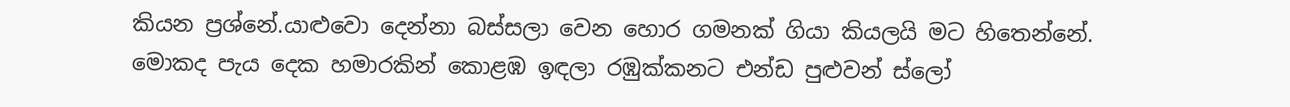කියන ප්‍රශ්නේ.යාළුවො දෙන්නා බස්සලා වෙන හොර ගමනක් ගියා කියලයි මට හිතෙන්නේ. මොකද පැය දෙක හමාරකින් කොළඹ ඉඳලා රඹුක්කනට එන්ඩ පුළුවන් ස්ලෝ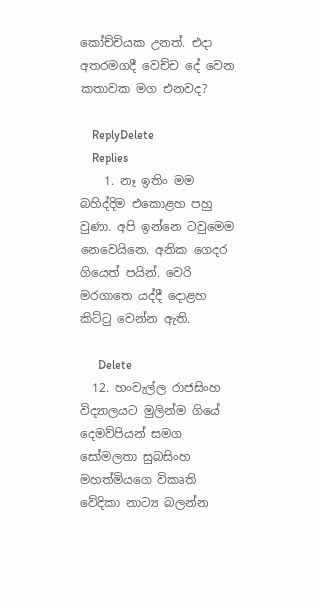කෝච්චියක උනත්. එදා අතරමගදී වෙච්ච දේ වෙන කතාවක මග එනවද?

    ReplyDelete
    Replies
    1. නෑ ඉතිං මම බහිද්දිම එකොළහ පහු වුණා. අපි ඉන්නෙ ටවුමෙම නෙවෙයිනෙ. අනික ගෙදර ගියෙත් පයින්. වෙරි මරගාතෙ යද්දී දොළහ කිට්ටු වෙන්න ඇති.

      Delete
  12. හංවැල්ල රාජසිංහ විද්‍යාලයට මුලින්ම ගියේ දෙමව්පියන් සමග සෝමලතා සුබසිංහ මහත්මියගෙ විකෘති වේදිකා නාට්‍ය බලන්න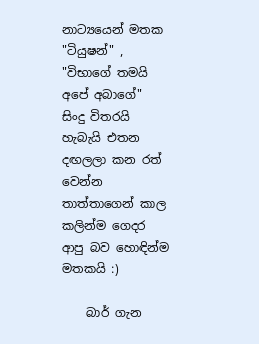නාට්‍යයෙන් මතක "ටියුෂන්" , "විභාගේ තමයි අපේ අබාගේ" සිංදු විතරයි හැබැයි එතන දඟලලා කන රත් වෙන්න තාත්තාගෙන් කාල කලින්ම ගෙදර ආපු බව හොඳින්ම මතකයි :)

    බාර් ගැන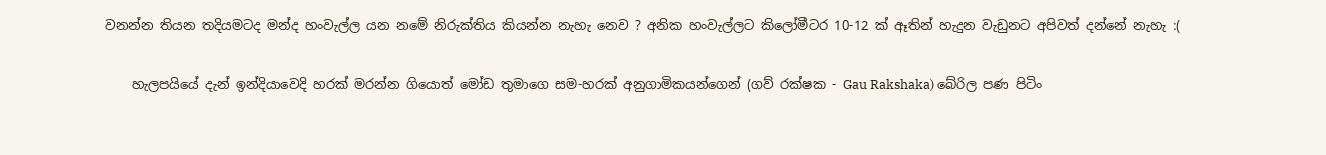වනන්න තියන තදියමටද මන්ද හංවැල්ල යන නමේ නිරුක්තිය කියන්න නැහැ නෙව ? අනික හංවැල්ලට කිලෝමීටර 10-12 ක් ඈතින් හැදුන වැඩුනට අපිවත් දන්නේ නැහැ :(

    හැලපයියේ දැන් ඉන්දියාවෙදි හරක් මරන්න ගියොත් මෝඩ තුමාගෙ සම-හරක් අනුගාමිකයන්ගෙන් (ගව් රක්ෂක - Gau Rakshaka) බේරිල පණ පිටිං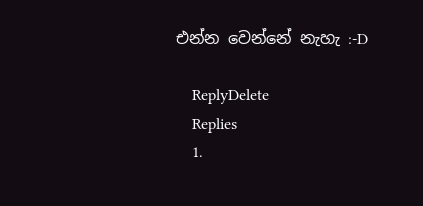එන්න වෙන්නේ නැහැ :-D

    ReplyDelete
    Replies
    1.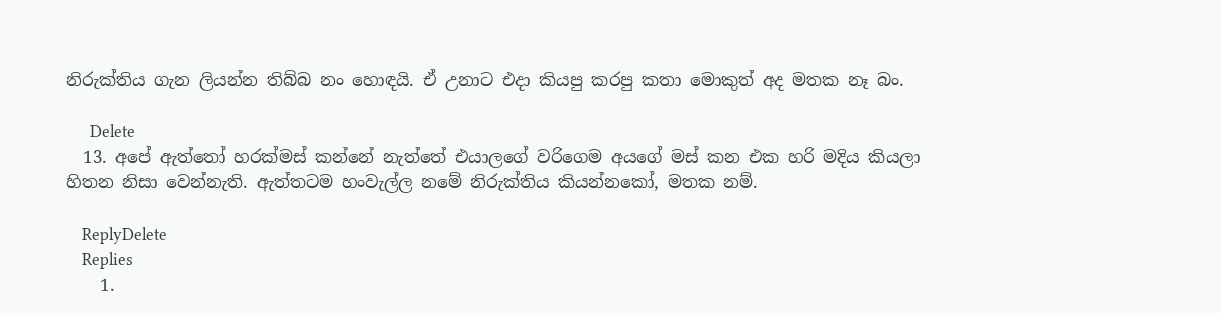නිරුක්තිය ගැන ලියන්න තිබ්බ නං හොඳයි. ඒ උනාට එදා කියපු කරපු කතා මොකුත් අද මතක නෑ බං.

      Delete
  13. අපේ ඇත්තෝ හරක්මස් කන්නේ නැත්තේ එයාලගේ වරිගෙම අයගේ මස් කන එක හරි මදිය කියලා හිතන නිසා වෙන්නැති. ඇත්තටම හංවැල්ල නමේ නිරුක්තිය කියන්නකෝ, මතක නම්.

    ReplyDelete
    Replies
    1.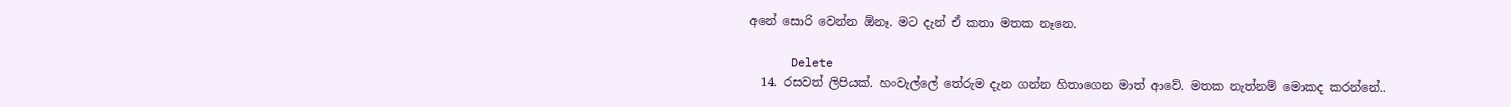අනේ සොරි වෙන්න ඕනෑ. මට දැන් ඒ කතා මතක නෑනෙ.

      Delete
  14. රසවත් ලිපියක්. හංවැල්ලේ තේරුම දැන ගන්න හිතාගෙන මාත් ආවේ. මතක නැත්නම් මොකද කරන්නේ..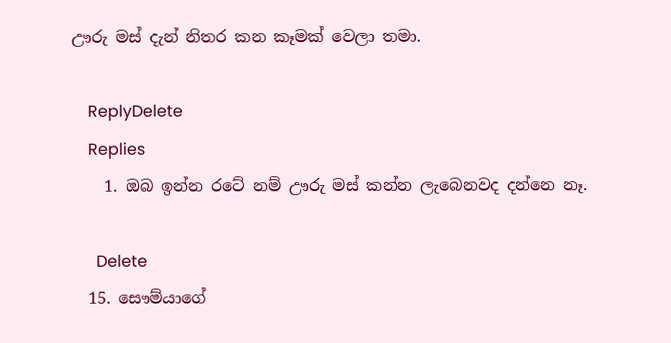ඌරු මස් දැන් නිතර කන කෑමක් වෙලා තමා.

    ReplyDelete
    Replies
    1. ඔබ ඉන්න රටේ නම් ඌරු මස් කන්න ලැබෙනවද දන්නෙ නෑ.

      Delete
  15. සෞම්යාගේ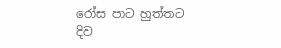රෝස පාට හුත්තට දිව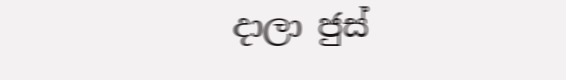දාලා ජුස්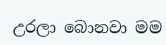උරලා බොනවා මම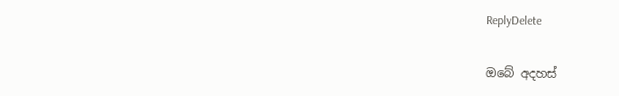ReplyDelete

ඔබේ අදහස්